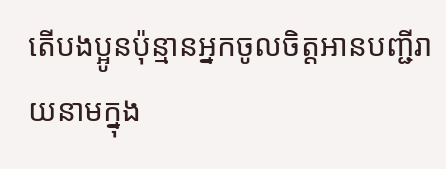តើបងប្អូនប៉ុន្មានអ្នកចូលចិត្តអានបញ្ជីរាយនាមក្នុង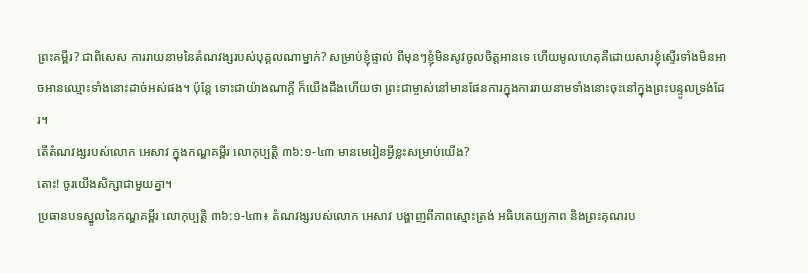ព្រះគម្ពីរ? ជាពិសេស ការរាយនាមនៃតំណវង្សរបស់បុគ្គលណាម្នាក់? សម្រាប់ខ្ញុំផ្ទាល់ ពីមុនៗខ្ញុំមិនសូវចូលចិត្តអានទេ ហើយមូលហេតុគឺដោយសារខ្ញុំស្ទើរទាំងមិនអាចអានឈ្មោះទាំងនោះដាច់អស់ផង។ ប៉ុន្តែ ទោះជាយ៉ាងណាក្តី ក៏យើងដឹងហើយថា ព្រះជាម្ចាស់នៅមានផែនការក្នុងការរាយនាមទាំងនោះចុះនៅក្នុងព្រះបន្ទូលទ្រង់ដែរ។
តើតំណវង្សរបស់លោក អេសាវ ក្នុងកណ្ឌគម្ពីរ លោកុប្បត្ដិ ៣៦:១-៤៣ មានមេរៀនអ្វីខ្លះសម្រាប់យើង?
តោះ! ចូរយើងសិក្សាជាមួយគ្នា។
ប្រធានបទស្នូលនៃកណ្ឌគម្ពីរ លោកុប្បត្ដិ ៣៦:១-៤៣៖ តំណវង្សរបស់លោក អេសាវ បង្ហាញពីភាពស្មោះត្រង់ អធិបតេយ្យភាព និងព្រះគុណរប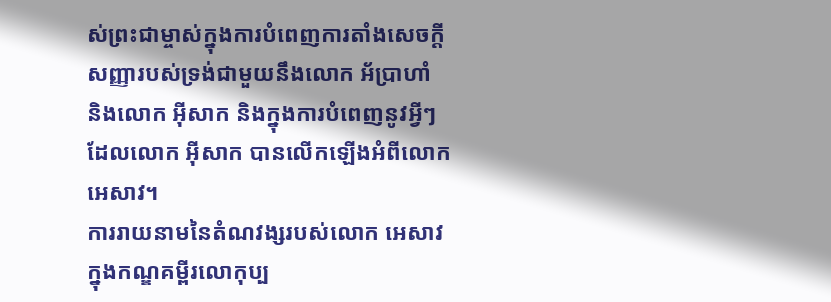ស់ព្រះជាម្ចាស់ក្នុងការបំពេញការតាំងសេចក្ដីសញ្ញារបស់ទ្រង់ជាមួយនឹងលោក អ័ប្រាហាំ និងលោក អ៊ីសាក និងក្នុងការបំពេញនូវអ្វីៗដែលលោក អ៊ីសាក បានលើកឡើងអំពីលោក អេសាវ។
ការរាយនាមនៃតំណវង្សរបស់លោក អេសាវ ក្នុងកណ្ឌគម្ពីរលោកុប្ប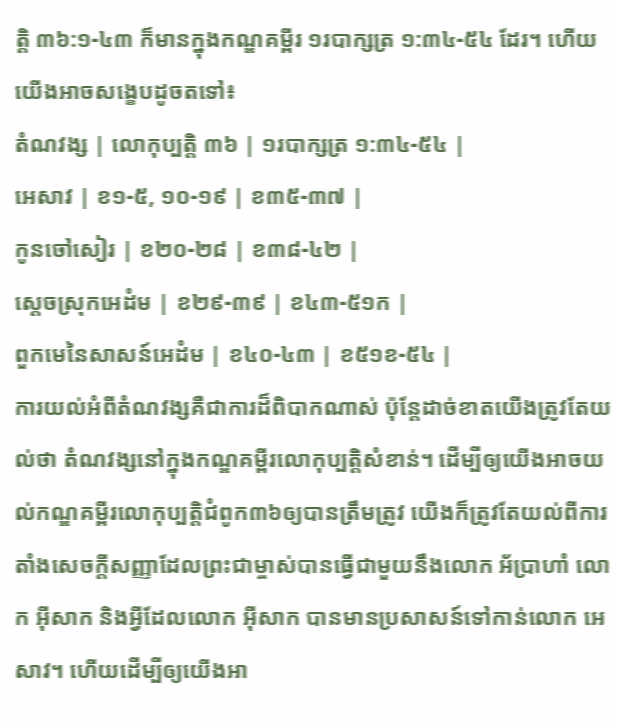ត្ដិ ៣៦:១-៤៣ ក៏មានក្នុងកណ្ឌគម្ពីរ ១របាក្សត្រ ១:៣៤-៥៤ ដែរ។ ហើយយើងអាចសង្ខេបដូចតទៅ៖
តំណវង្ស | លោកុប្បត្ដិ ៣៦ | ១របាក្សត្រ ១:៣៤-៥៤ |
អេសាវ | ខ១-៥, ១០-១៩ | ខ៣៥-៣៧ |
កូនចៅសៀរ | ខ២០-២៨ | ខ៣៨-៤២ |
ស្ដេចស្រុកអេដំម | ខ២៩-៣៩ | ខ៤៣-៥១ក |
ពួកមេនៃសាសន៍អេដំម | ខ៤០-៤៣ | ខ៥១ខ-៥៤ |
ការយល់អំពីតំណវង្សគឺជាការដ៏ពិបាកណាស់ ប៉ុន្តែដាច់ខាតយើងត្រូវតែយល់ថា តំណវង្សនៅក្នុងកណ្ឌគម្ពីរលោកុប្បត្ដិសំខាន់។ ដើម្បីឲ្យយើងអាចយល់កណ្ឌគម្ពីរលោកុប្បត្ដិជំពូក៣៦ឲ្យបានត្រឹមត្រូវ យើងក៏ត្រូវតែយល់ពីការតាំងសេចក្ដីសញ្ញាដែលព្រះជាម្ចាស់បានធ្វើជាមួយនឹងលោក អ័ប្រាហាំ លោក អ៊ីសាក និងអ្វីដែលលោក អ៊ីសាក បានមានប្រសាសន៍ទៅកាន់លោក អេសាវ។ ហើយដើម្បីឲ្យយើងអា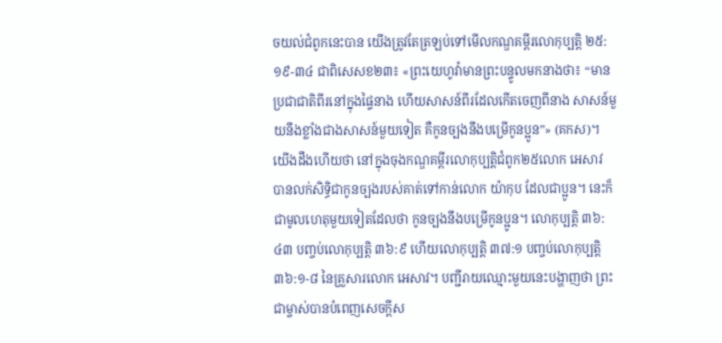ចយល់ជំពូកនេះបាន យើងត្រូវតែត្រឡប់ទៅមើលកណ្ឌគម្ពីរលោកុប្បត្ដិ ២៥:១៩-៣៤ ជាពិសេសខ២៣៖ «ព្រះយេហូវ៉ាមានព្រះបន្ទូលមកនាងថា៖ “មានប្រជាជាតិពីរនៅក្នុងផ្ទៃនាង ហើយសាសន៍ពីរដែលកើតចេញពីនាង សាសន៍មួយនឹងខ្លាំងជាងសាសន៍មួយទៀត គឺកូនច្បងនឹងបម្រើកូនប្អូន”» (គកស)។
យើងដឹងហើយថា នៅក្នុងចុងកណ្ឌគម្ពីរលោកុប្បត្ដិជំពូក២៥លោក អេសាវ បានលក់សិទ្ធិជាកូនច្បងរបស់គាត់ទៅកាន់លោក យ៉ាកុប ដែលជាប្អូន។ នេះក៏ជាមូលហេតុមួយទៀតដែលថា កូនច្បងនឹងបម្រើកូនប្អូន។ លោកុប្បត្ដិ ៣៦:៤៣ បញ្ចប់លោកុប្បត្ដិ ៣៦:៩ ហើយលោកុប្បត្ដិ ៣៧:១ បញ្ចប់លោកុប្បត្ដិ ៣៦:១-៨ នៃគ្រួសារលោក អេសាវ។ បញ្ជីរាយឈ្មោះមួយនេះបង្ហាញថា ព្រះជាម្ចាស់បានបំពេញសេចក្ដីស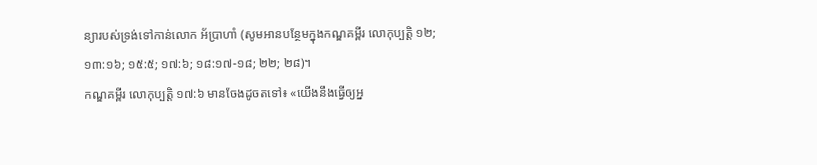ន្យារបស់ទ្រង់ទៅកាន់លោក អ័ប្រាហាំ (សូមអានបន្ថែមក្នុងកណ្ឌគម្ពីរ លោកុប្បត្ដិ ១២; ១៣:១៦; ១៥:៥; ១៧:៦; ១៨:១៧-១៨; ២២; ២៨)។
កណ្ឌគម្ពីរ លោកុប្បត្ដិ ១៧:៦ មានចែងដូចតទៅ៖ «យើងនឹងធ្វើឲ្យអ្ន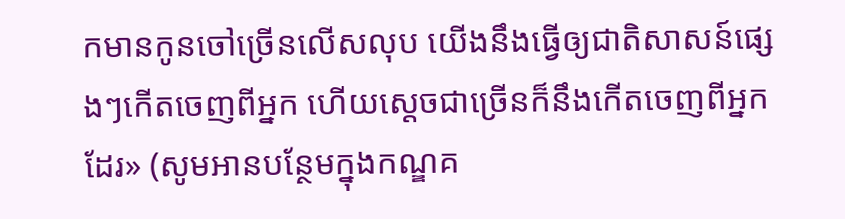កមានកូនចៅច្រើនលើសលុប យើងនឹងធ្វើឲ្យជាតិសាសន៍ផ្សេងៗកើតចេញពីអ្នក ហើយស្តេចជាច្រើនក៏នឹងកើតចេញពីអ្នកដែរ» (សូមអានបន្ថែមក្នុងកណ្ឌគ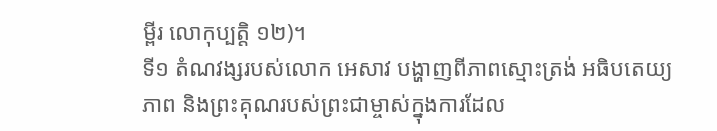ម្ពីរ លោកុប្បត្ដិ ១២)។
ទី១ តំណវង្សរបស់លោក អេសាវ បង្ហាញពីភាពស្មោះត្រង់ អធិបតេយ្យភាព និងព្រះគុណរបស់ព្រះជាម្ចាស់ក្នុងការដែល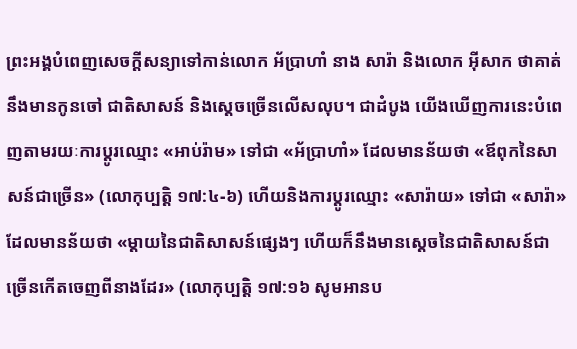ព្រះអង្គបំពេញសេចក្ដីសន្យាទៅកាន់លោក អ័ប្រាហាំ នាង សារ៉ា និងលោក អ៊ីសាក ថាគាត់នឹងមានកូនចៅ ជាតិសាសន៍ និងស្តេចច្រើនលើសលុប។ ជាដំបូង យើងឃើញការនេះបំពេញតាមរយៈការប្ដូរឈ្មោះ «អាប់រ៉ាម» ទៅជា «អ័ប្រាហាំ» ដែលមានន័យថា «ឪពុកនៃសាសន៍ជាច្រើន» (លោកុប្បត្ដិ ១៧:៤-៦) ហើយនិងការប្ដូរឈ្មោះ «សារ៉ាយ» ទៅជា «សារ៉ា» ដែលមានន័យថា «ម្តាយនៃជាតិសាសន៍ផ្សេងៗ ហើយក៏នឹងមានស្តេចនៃជាតិសាសន៍ជាច្រើនកើតចេញពីនាងដែរ» (លោកុប្បត្ដិ ១៧:១៦ សូមអានប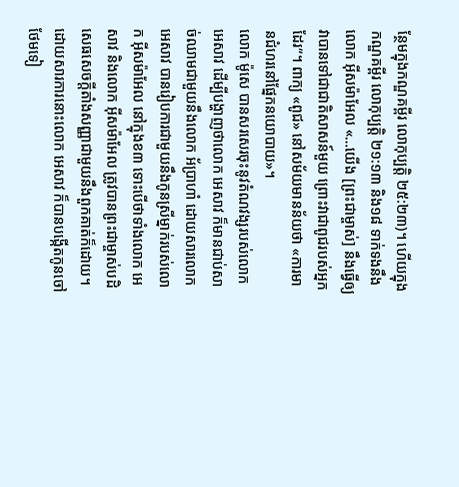ន្ថែមក្នុងកណ្ឌគម្ពីរ លោកុប្បត្ដិ ២៥:២៣)។ ហើយក្នុងកណ្ឌគម្ពីរ លោកុប្បត្ដិ ២១:១៣ និង១៨ ទាក់ទងនឹងលោក អ៊ីសម៉ាអែល «…យើង [ព្រះជាម្ចាស់] នឹងធ្វើឲ្យវាបានទៅជាជាតិសាសន៍មួយ ព្រោះវាជាពូជរបស់អ្នកដែរ”។ ពាក្យ «ពូជ» នៅសម័យមានន័យថា «ការមានជំហរនៅផ្នែកនយោបាយ»។
លោក ម៉ូសេ បានសរសេរចុះនូវតំណវង្សរបស់លោក អេសាវ ដើម្បីបង្ហាញថាលោក អេសាវ ក៏មានជាប់សាច់ឈាមជាមួយនឹងលោក អ័ប្រាហាំ ដោយសារលោក អេសាវ បានរៀបការជាមួយនឹងកូនស្រីម្នាក់របស់លោក អ៊ីសម៉ាអែល នៅក្នុងខ៣ ទោះបើថាទាំងលោក អេសាវ និងលោក អ៊ីសម៉ាអែល ត្រូវបានព្រះជាម្ចាស់បដិសេធសេចក្ដីតាំងសញ្ញាជាមួយនឹងពួកគាត់ក៏ដោយ។ ដោយសារការនោះលោក អេសាវ ក៏បានបង្កើតកូនចៅថែមទៀ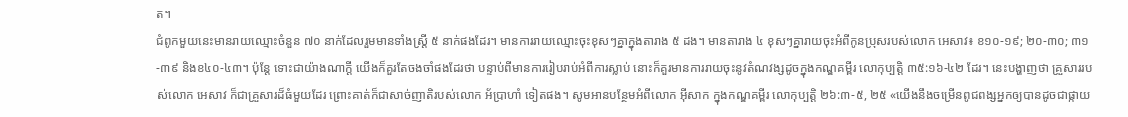ត។
ជំពូកមួយនេះមានរាយឈ្មោះចំនួន ៧០ នាក់ដែលរួមមានទាំងស្ត្រី ៥ នាក់ផងដែរ។ មានការរាយឈ្មោះចុះខុសៗគ្នាក្នុងតារាង ៥ ដង។ មានតារាង ៤ ខុសៗគ្នារាយចុះអំពីកូនប្រុសរបស់លោក អេសាវ៖ ខ១០-១៩; ២០-៣០; ៣១-៣៩ និងខ៤០-៤៣។ ប៉ុន្តែ ទោះជាយ៉ាងណាក្ដី យើងក៏គួរតែចងចាំផងដែរថា បន្ទាប់ពីមានការរៀបរាប់អំពីការស្លាប់ នោះក៏គួរមានការរាយចុះនូវតំណវង្សដូចក្នុងកណ្ឌគម្ពីរ លោកុប្បត្ដិ ៣៥:១៦-៤២ ដែរ។ នេះបង្ហាញថា គ្រួសាររបស់លោក អេសាវ ក៏ជាគ្រួសារដ៏ធំមួយដែរ ព្រោះគាត់ក៏ជាសាច់ញាតិរបស់លោក អ័ប្រាហាំ ទៀតផង។ សូមអានបន្ថែមអំពីលោក អ៊ីសាក ក្នុងកណ្ឌគម្ពីរ លោកុប្បត្ដិ ២៦:៣-៥, ២៥ «យើងនឹងចម្រើនពូជពង្សអ្នកឲ្យបានដូចជាផ្កាយ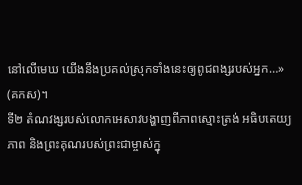នៅលើមេឃ យើងនឹងប្រគល់ស្រុកទាំងនេះឲ្យពូជពង្សរបស់អ្នក…» (គកស)។
ទី២ តំណវង្សរបស់លោកអេសាវបង្ហាញពីភាពស្មោះត្រង់ អធិបតេយ្យភាព និងព្រះគុណរបស់ព្រះជាម្ចាស់ក្នុ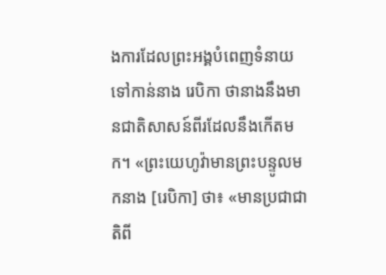ងការដែលព្រះអង្គបំពេញទំនាយទៅកាន់នាង រេបិកា ថានាងនឹងមានជាតិសាសន៍ពីរដែលនឹងកើតមក។ «ព្រះយេហូវ៉ាមានព្រះបន្ទូលមកនាង [រេបិកា] ថា៖ «មានប្រជាជាតិពី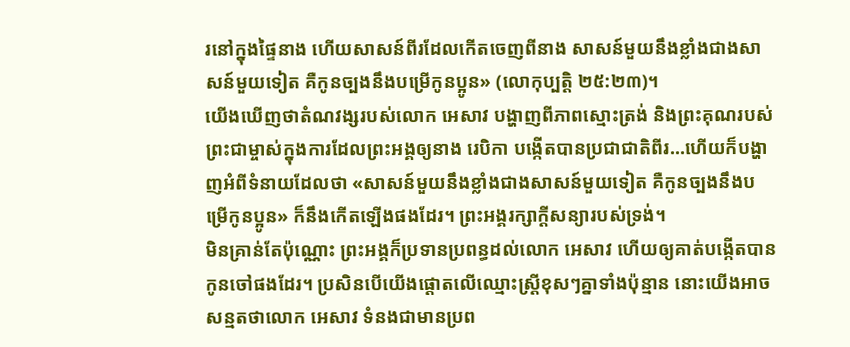រនៅក្នុងផ្ទៃនាង ហើយសាសន៍ពីរដែលកើតចេញពីនាង សាសន៍មួយនឹងខ្លាំងជាងសាសន៍មួយទៀត គឺកូនច្បងនឹងបម្រើកូនប្អូន» (លោកុប្បត្ដិ ២៥:២៣)។
យើងឃើញថាតំណវង្សរបស់លោក អេសាវ បង្ហាញពីភាពស្មោះត្រង់ និងព្រះគុណរបស់ព្រះជាម្ចាស់ក្នុងការដែលព្រះអង្គឲ្យនាង រេបិកា បង្កើតបានប្រជាជាតិពីរ…ហើយក៏បង្ហាញអំពីទំនាយដែលថា «សាសន៍មួយនឹងខ្លាំងជាងសាសន៍មួយទៀត គឺកូនច្បងនឹងបម្រើកូនប្អូន» ក៏នឹងកើតឡើងផងដែរ។ ព្រះអង្គរក្សាក្ដីសន្យារបស់ទ្រង់។
មិនគ្រាន់តែប៉ុណ្ណោះ ព្រះអង្គក៏ប្រទានប្រពន្ធដល់លោក អេសាវ ហើយឲ្យគាត់បង្កើតបានកូនចៅផងដែរ។ ប្រសិនបើយើងផ្ដោតលើឈ្មោះស្ត្រីខុសៗគ្នាទាំងប៉ុន្មាន នោះយើងអាចសន្មតថាលោក អេសាវ ទំនងជាមានប្រព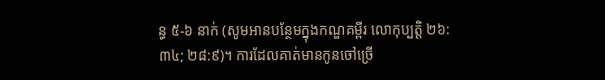ន្ធ ៥-៦ នាក់ (សូមអានបន្ថែមក្នុងកណ្ឌគម្ពីរ លោកុប្បត្ដិ ២៦:៣៤; ២៨:៩)។ ការដែលគាត់មានកូនចៅច្រើ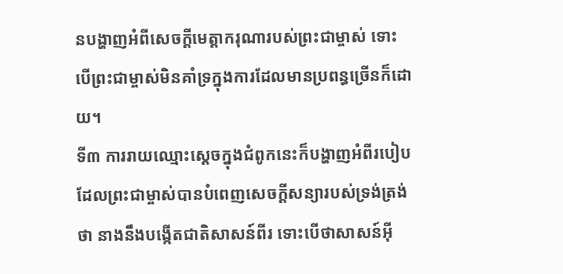នបង្ហាញអំពីសេចក្ដីមេត្តាករុណារបស់ព្រះជាម្ចាស់ ទោះបើព្រះជាម្ចាស់មិនគាំទ្រក្នុងការដែលមានប្រពន្ធច្រើនក៏ដោយ។
ទី៣ ការរាយឈ្មោះស្ដេចក្នុងជំពូកនេះក៏បង្ហាញអំពីរបៀបដែលព្រះជាម្ចាស់បានបំពេញសេចក្តីសន្យារបស់ទ្រង់ត្រង់ថា នាងនឹងបង្កើតជាតិសាសន៍ពីរ ទោះបើថាសាសន៍អ៊ី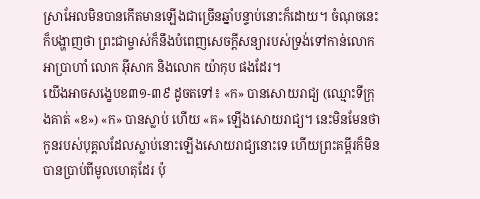ស្រាអែលមិនបានកើតមានឡើងជាច្រើនឆ្នាំបន្ទាប់នោះក៏ដោយ។ ចំណុចនេះក៏បង្ហាញថា ព្រះជាម្ចាស់ក៏នឹងបំពេញសេចក្តីសន្យារបស់ទ្រង់ទៅកាន់លោក អាប្រាហាំ លោក អ៊ីសាក និងលោក យ៉ាកុប ផងដែរ។
យើងអាចសង្ខេបខ៣១-៣៩ ដូចតទៅ៖ «ក» បានសោយរាជ្យ (ឈ្មោះទីក្រុងគាត់ «ខ») «ក» បានស្លាប់ ហើយ «គ» ឡើងសោយរាជ្យ។ នេះមិនមែនថា កូនរបស់បុគ្គលដែលស្លាប់នោះឡើងសោយរាជ្យនោះទេ ហើយព្រះគម្ពីរក៏មិនបានប្រាប់ពីមូលហេតុដែរ ប៉ុ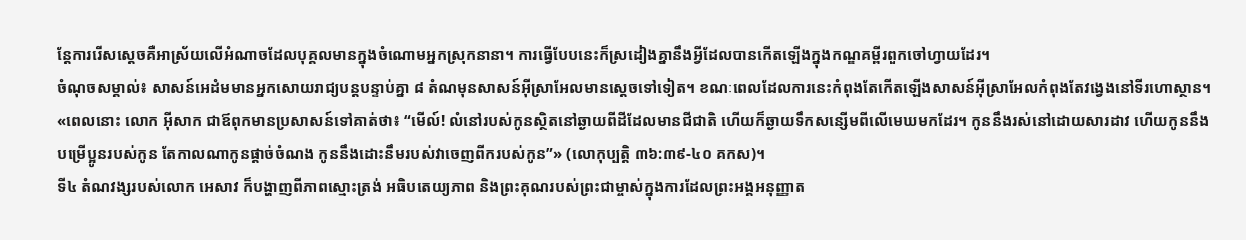ន្តែការរើសស្ដេចគឺអាស្រ័យលើអំណាចដែលបុគ្គលមានក្នុងចំណោមអ្នកស្រុកនានា។ ការធ្វើបែបនេះក៏ស្រដៀងគ្នានឹងអ្វីដែលបានកើតឡើងក្នុងកណ្ឌគម្ពីរពួកចៅហ្វាយដែរ។
ចំណុចសម្គាល់៖ សាសន៍អេដំមមានអ្នកសោយរាជ្យបន្តបន្ទាប់គ្នា ៨ តំណមុនសាសន៍អ៊ីស្រាអែលមានស្ដេចទៅទៀត។ ខណៈពេលដែលការនេះកំពុងតែកើតឡើងសាសន៍អ៊ីស្រាអែលកំពុងតែវង្វេងនៅទីរហោស្ថាន។
«ពេលនោះ លោក អ៊ីសាក ជាឪពុកមានប្រសាសន៍ទៅគាត់ថា៖ “មើល៍! លំនៅរបស់កូនស្ថិតនៅឆ្ងាយពីដីដែលមានជីជាតិ ហើយក៏ឆ្ងាយទឹកសន្សើមពីលើមេឃមកដែរ។ កូននឹងរស់នៅដោយសារដាវ ហើយកូននឹងបម្រើប្អូនរបស់កូន តែកាលណាកូនផ្តាច់ចំណង កូននឹងដោះនឹមរបស់វាចេញពីករបស់កូន”» (លោកុប្បត្ដិ ៣៦:៣៩-៤០ គកស)។
ទី៤ តំណវង្សរបស់លោក អេសាវ ក៏បង្ហាញពីភាពស្មោះត្រង់ អធិបតេយ្យភាព និងព្រះគុណរបស់ព្រះជាម្ចាស់ក្នុងការដែលព្រះអង្គអនុញ្ញាត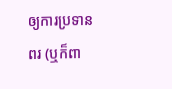ឲ្យការប្រទានពរ (ឬក៏ពា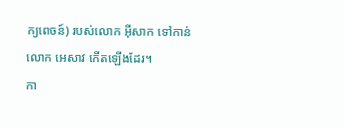ក្យពេចន៍) របស់លោក អ៊ីសាក ទៅកាន់លោក អេសាវ កើតឡើងដែរ។
កា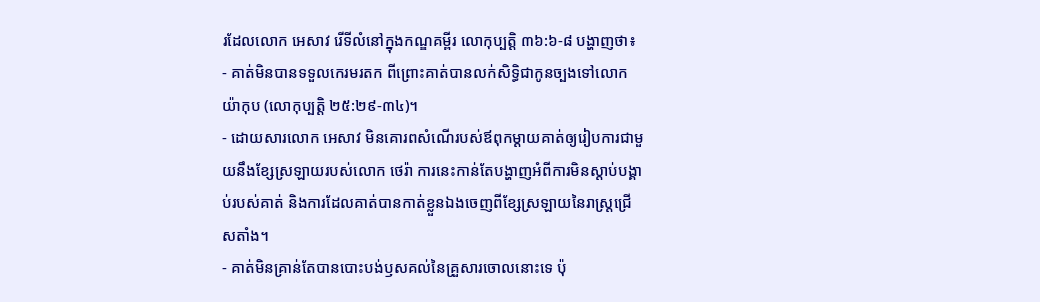រដែលលោក អេសាវ រើទីលំនៅក្នុងកណ្ឌគម្ពីរ លោកុប្បត្ដិ ៣៦:៦-៨ បង្ហាញថា៖
- គាត់មិនបានទទួលកេរមរតក ពីព្រោះគាត់បានលក់សិទ្ធិជាកូនច្បងទៅលោក យ៉ាកុប (លោកុប្បត្ដិ ២៥:២៩-៣៤)។
- ដោយសារលោក អេសាវ មិនគោរពសំណើរបស់ឪពុកម្ដាយគាត់ឲ្យរៀបការជាមួយនឹងខ្សែស្រឡាយរបស់លោក ថេរ៉ា ការនេះកាន់តែបង្ហាញអំពីការមិនស្ដាប់បង្គាប់របស់គាត់ និងការដែលគាត់បានកាត់ខ្លួនឯងចេញពីខ្សែស្រឡាយនៃរាស្ត្រជ្រើសតាំង។
- គាត់មិនគ្រាន់តែបានបោះបង់ឫសគល់នៃគ្រួសារចោលនោះទេ ប៉ុ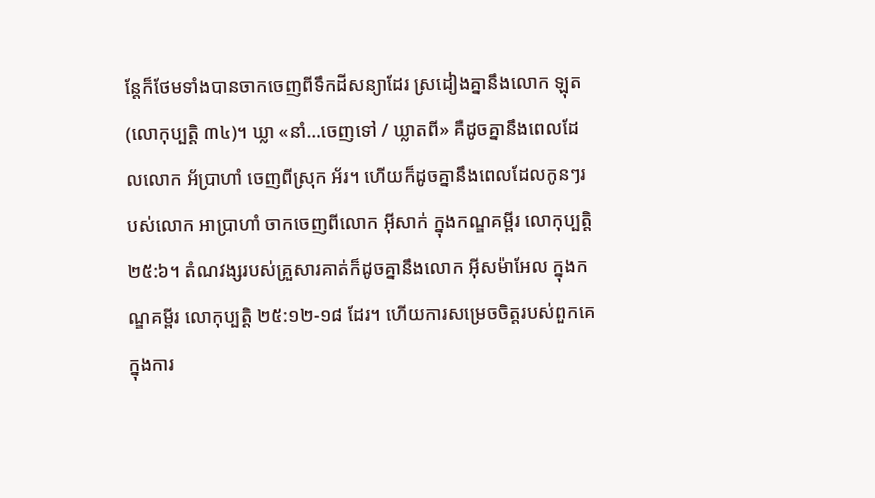ន្តែក៏ថែមទាំងបានចាកចេញពីទឹកដីសន្យាដែរ ស្រដៀងគ្នានឹងលោក ឡុត (លោកុប្បត្ដិ ៣៤)។ ឃ្លា «នាំ…ចេញទៅ / ឃ្លាតពី» គឺដូចគ្នានឹងពេលដែលលោក អ័ប្រាហាំ ចេញពីស្រុក អ័រ។ ហើយក៏ដូចគ្នានឹងពេលដែលកូនៗរបស់លោក អាប្រាហាំ ចាកចេញពីលោក អ៊ីសាក់ ក្នុងកណ្ឌគម្ពីរ លោកុប្បត្ដិ ២៥:៦។ តំណវង្សរបស់គ្រួសារគាត់ក៏ដូចគ្នានឹងលោក អ៊ីសម៉ាអែល ក្នុងកណ្ឌគម្ពីរ លោកុប្បត្ដិ ២៥:១២-១៨ ដែរ។ ហើយការសម្រេចចិត្តរបស់ពួកគេក្នុងការ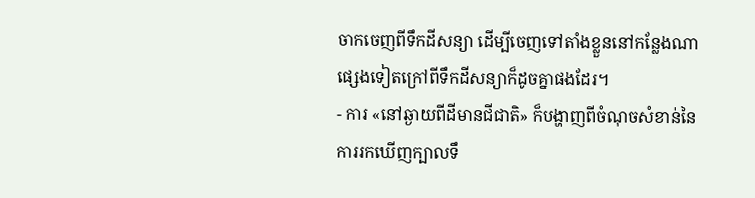ចាកចេញពីទឹកដីសន្យា ដើម្បីចេញទៅតាំងខ្លួននៅកន្លែងណាផ្សេងទៀតក្រៅពីទឹកដីសន្យាក៏ដូចគ្នាផងដែរ។
- ការ «នៅឆ្ងាយពីដីមានជីជាតិ» ក៏បង្ហាញពីចំណុចសំខាន់នៃការរកឃើញក្បាលទឹ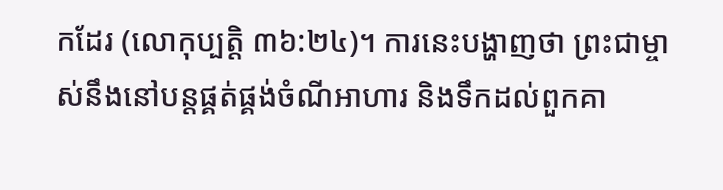កដែរ (លោកុប្បត្ដិ ៣៦:២៤)។ ការនេះបង្ហាញថា ព្រះជាម្ចាស់នឹងនៅបន្តផ្គត់ផ្គង់ចំណីអាហារ និងទឹកដល់ពួកគា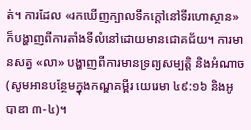ត់។ ការដែល «រកឃើញក្បាលទឹកក្តៅនៅទីរហោស្ថាន» ក៏បង្ហាញពីការតាំងទីលំនៅដោយមានជោគជ័យ។ ការមានសត្វ «លា» បង្ហាញពីការមានទ្រព្យសម្បត្តិ និងអំណាច (សូមអានបន្ថែមក្នុងកណ្ឌគម្ពីរ យេរេមា ៤៩:១៦ និងអូបាឌា ៣-៤)។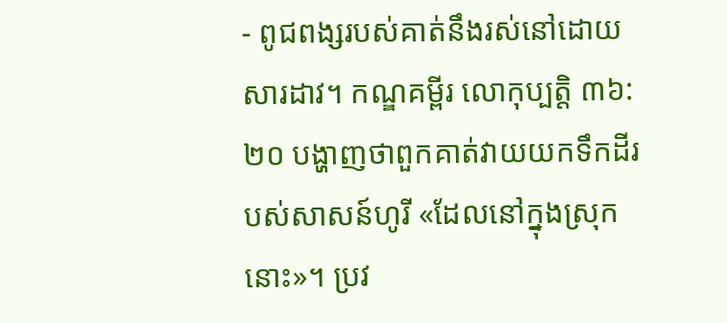- ពូជពង្សរបស់គាត់នឹងរស់នៅដោយសារដាវ។ កណ្ឌគម្ពីរ លោកុប្បត្ដិ ៣៦:២០ បង្ហាញថាពួកគាត់វាយយកទឹកដីរបស់សាសន៍ហូរី «ដែលនៅក្នុងស្រុកនោះ»។ ប្រវ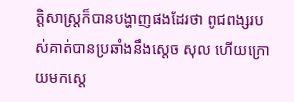ត្តិសាស្ត្រក៏បានបង្ហាញផងដែរថា ពូជពង្សរបស់គាត់បានប្រឆាំងនឹងស្ដេច សុល ហើយក្រោយមកស្ដេ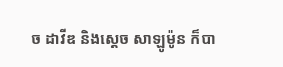ច ដាវីឌ និងស្ដេច សាឡូម៉ូន ក៏បា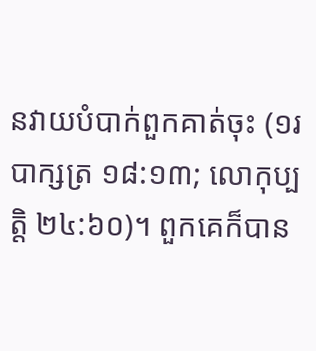នវាយបំបាក់ពួកគាត់ចុះ (១របាក្សត្រ ១៨:១៣; លោកុប្បត្ដិ ២៤:៦០)។ ពួកគេក៏បាន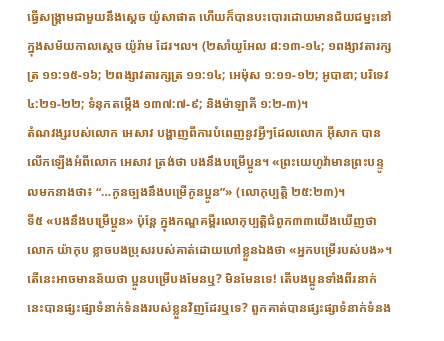ធ្វើសង្គ្រាមជាមួយនឹងស្ដេច យ៉ូសាផាត ហើយក៏បានបះបោរដោយមានជ័យជម្នះនៅក្នុងសម័យកាលស្ដេច យ៉ូរ៉ាម ដែរ។ល។ (២សាំយូអែល ៨:១៣-១៤; ១ពង្សាវតារក្សត្រ ១១:១៥-១៦; ២ពង្សាវតារក្សត្រ ១១:១៤; អេម៉ុស ១:១១-១២; អូបាឌា; បរិទេវ ៤:២១-២២; ទំនុកតម្កើង ១៣៧:៧-៩; និងម៉ាឡាគី ១:២-៣)។
តំណវង្សរបស់លោក អេសាវ បង្ហាញពីការបំពេញនូវអ្វីៗដែលលោក អ៊ីសាក បានលើកឡើងអំពីលោក អេសាវ ត្រង់ថា បងនឹងបម្រើប្អូន។ «ព្រះយេហូវ៉ាមានព្រះបន្ទូលមកនាងថា៖ “…កូនច្បងនឹងបម្រើកូនប្អូន”» (លោកុប្បត្ដិ ២៥:២៣)។
ទី៥ «បងនឹងបម្រើប្អូន» ប៉ុន្តែ ក្នុងកណ្ឌគម្ពីរលោកុប្បត្ដិជំពូក៣៣យើងឃើញថាលោក យ៉ាកុប ខ្លាចបងប្រុសរបស់គាត់ដោយហៅខ្លួនឯងថា «អ្នកបម្រើរបស់បង»។ តើនេះអាចមានន័យថា ប្អូនបម្រើបងមែនឬ? មិនមែនទេ! តើបងប្អូនទាំងពីរនាក់នេះបានផ្សះផ្សាទំនាក់ទំនងរបស់ខ្លួនវិញដែរឬទេ? ពួកគាត់បានផ្សះផ្សាទំនាក់ទំនង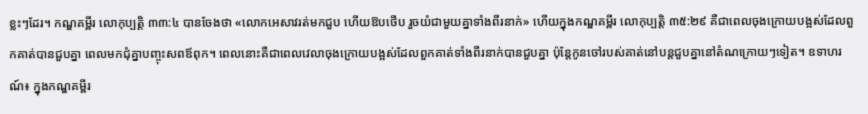ខ្លះៗដែរ។ កណ្ឌគម្ពីរ លោកុប្បត្ដិ ៣៣:៤ បានចែងថា «លោកអេសាវរត់មកជួប ហើយឱបថើប រួចយំជាមួយគ្នាទាំងពីរនាក់» ហើយក្នុងកណ្ឌគម្ពីរ លោកុប្បត្ដិ ៣៥:២៩ គឺជាពេលចុងក្រោយបង្អស់ដែលពួកគាត់បានជួបគ្នា ពេលមកជុំគ្នាបញ្ចុះសពឪពុក។ ពេលនោះគឺជាពេលវេលាចុងក្រោយបង្អស់ដែលពួកគាត់ទាំងពីរនាក់បានជួបគ្នា ប៉ុន្តែកូនចៅរបស់គាត់នៅបន្តជួបគ្នានៅតំណក្រោយៗទៀត។ ឧទាហរណ៍៖ ក្នុងកណ្ឌគម្ពីរ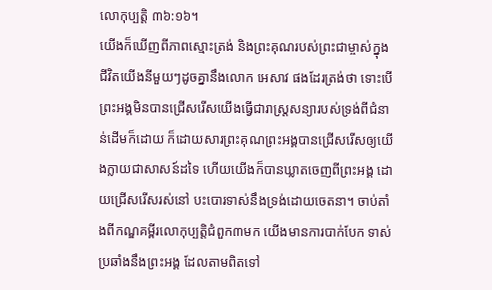លោកុប្បត្ដិ ៣៦:១៦។
យើងក៏ឃើញពីភាពស្មោះត្រង់ និងព្រះគុណរបស់ព្រះជាម្ចាស់ក្នុងជីវិតយើងនីមួយៗដូចគ្នានឹងលោក អេសាវ ផងដែរត្រង់ថា ទោះបើព្រះអង្គមិនបានជ្រើសរើសយើងធ្វើជារាស្ត្រសន្យារបស់ទ្រង់ពីជំនាន់ដើមក៏ដោយ ក៏ដោយសារព្រះគុណព្រះអង្គបានជ្រើសរើសឲ្យយើងក្លាយជាសាសន៍ដទៃ ហើយយើងក៏បានឃ្លាតចេញពីព្រះអង្គ ដោយជ្រើសរើសរស់នៅ បះបោរទាស់នឹងទ្រង់ដោយចេតនា។ ចាប់តាំងពីកណ្ឌគម្ពីរលោកុប្បត្ដិជំពួក៣មក យើងមានការបាក់បែក ទាស់ប្រឆាំងនឹងព្រះអង្គ ដែលតាមពិតទៅ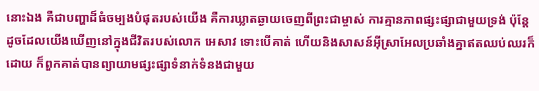នោះឯង គឺជាបញ្ហាដ៏ធំចម្បងបំផុតរបស់យើង គឺការឃ្លាតឆ្ងាយចេញពីព្រះជាម្ចាស់ ការគ្មានភាពផ្សះផ្សាជាមួយទ្រង់ ប៉ុន្តែ ដូចដែលយើងឃើញនៅក្នុងជីវិតរបស់លោក អេសាវ ទោះបើគាត់ ហើយនិងសាសន៍អ៊ីស្រាអែលប្រឆាំងគ្នាឥតឈប់ឈរក៏ដោយ ក៏ពួកគាត់បានព្យាយាមផ្សះផ្សាទំនាក់ទំនងជាមួយ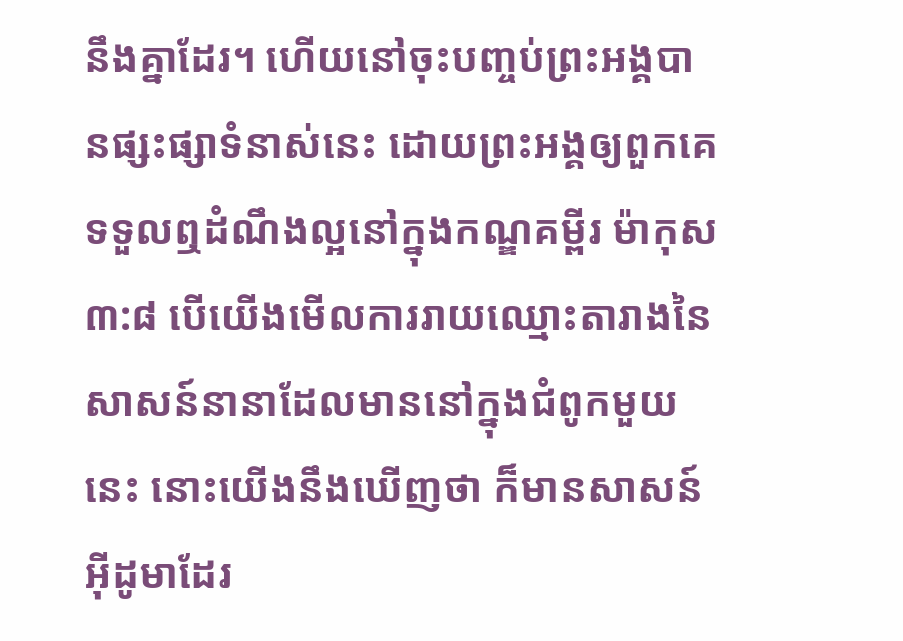នឹងគ្នាដែរ។ ហើយនៅចុះបញ្ចប់ព្រះអង្គបានផ្សះផ្សាទំនាស់នេះ ដោយព្រះអង្គឲ្យពួកគេទទួលឮដំណឹងល្អនៅក្នុងកណ្ឌគម្ពីរ ម៉ាកុស ៣:៨ បើយើងមើលការរាយឈ្មោះតារាងនៃសាសន៍នានាដែលមាននៅក្នុងជំពូកមួយនេះ នោះយើងនឹងឃើញថា ក៏មានសាសន៍អ៊ីដូមាដែរ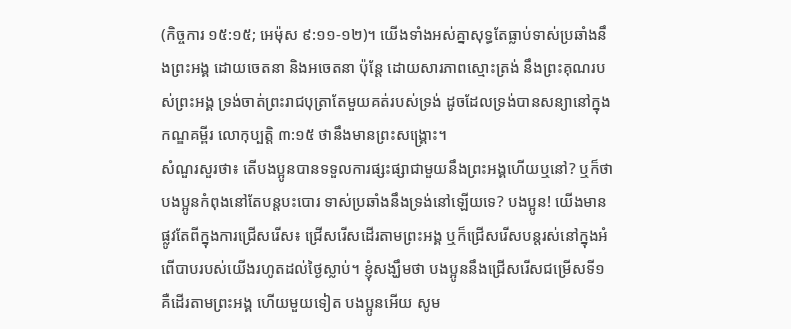(កិច្ចការ ១៥:១៥; អេម៉ុស ៩:១១-១២)។ យើងទាំងអស់គ្នាសុទ្ធតែធ្លាប់ទាស់ប្រឆាំងនឹងព្រះអង្គ ដោយចេតនា និងអចេតនា ប៉ុន្តែ ដោយសារភាពស្មោះត្រង់ នឹងព្រះគុណរបស់ព្រះអង្គ ទ្រង់ចាត់ព្រះរាជបុត្រាតែមួយគត់របស់ទ្រង់ ដូចដែលទ្រង់បានសន្យានៅក្នុងកណ្ឌគម្ពីរ លោកុប្បត្ដិ ៣:១៥ ថានឹងមានព្រះសង្គ្រោះ។
សំណួរសួរថា៖ តើបងប្អូនបានទទួលការផ្សះផ្សាជាមួយនឹងព្រះអង្គហើយឬនៅ? ឬក៏ថា បងប្អូនកំពុងនៅតែបន្តបះបោរ ទាស់ប្រឆាំងនឹងទ្រង់នៅឡើយទេ? បងប្អូន! យើងមានផ្លូវតែពីក្នុងការជ្រើសរើស៖ ជ្រើសរើសដើរតាមព្រះអង្គ ឬក៏ជ្រើសរើសបន្តរស់នៅក្នុងអំពើបាបរបស់យើងរហូតដល់ថ្ងៃស្លាប់។ ខ្ញុំសង្ឃឹមថា បងប្អូននឹងជ្រើសរើសជម្រើសទី១ គឺដើរតាមព្រះអង្គ ហើយមួយទៀត បងប្អូនអើយ សូម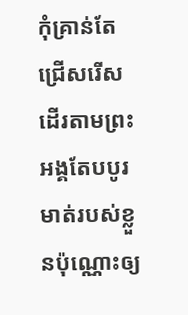កុំគ្រាន់តែជ្រើសរើសដើរតាមព្រះអង្គតែបបូរមាត់របស់ខ្លួនប៉ុណ្ណោះឲ្យ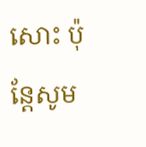សោះ ប៉ុន្តែសូម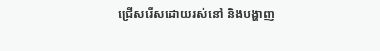ជ្រើសរើសដោយរស់នៅ និងបង្ហាញ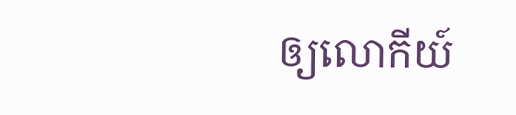ឲ្យលោកីយ៍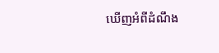ឃើញអំពីដំណឹង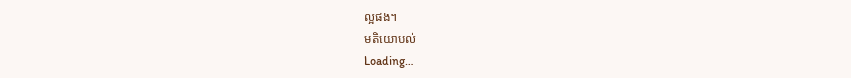ល្អផង។
មតិយោបល់
Loading…